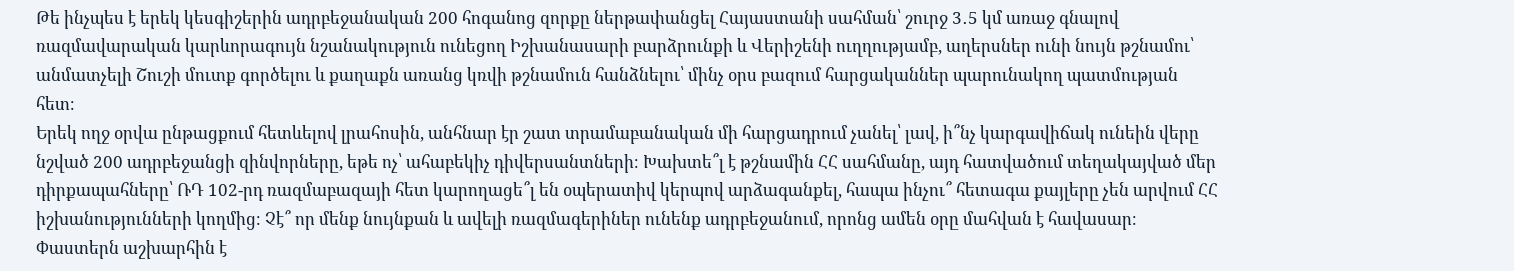Թե ինչպես է երեկ կեսգիշերին ադրբեջանական 200 հոգանոց զորքը ներթափանցել Հայաստանի սահման՝ շուրջ 3․5 կմ առաջ գնալով ռազմավարական կարևորագույն նշանակություն ունեցող Իշխանասարի բարձրունքի և Վերիշենի ուղղությամբ, աղերսներ ունի նույն թշնամու՝ անմատչելի Շուշի մուտք գործելու և քաղաքն առանց կռվի թշնամուն հանձնելու՝ մինչ օրս բազում հարցականներ պարունակող պատմության հետ։
Երեկ ողջ օրվա ընթացքում հետևելով լրահոսին, անհնար էր շատ տրամաբանական մի հարցադրում չանել՝ լավ, ի՞նչ կարգավիճակ ունեին վերը նշված 200 ադրբեջանցի զինվորները, եթե ոչ՝ ահաբեկիչ դիվերսանտների։ Խախտե՞լ է թշնամին ՀՀ սահմանը, այդ հատվածում տեղակայված մեր դիրքապահները՝ ՌԴ 102-րդ ռազմաբազայի հետ կարողացե՞լ են օպերատիվ կերպով արձագանքել, հապա ինչու՞ հետագա քայլերը չեն արվում ՀՀ իշխանությունների կողմից։ Չէ՞ որ մենք նույնքան և ավելի ռազմագերիներ ունենք ադրբեջանում, որոնց ամեն օրը մահվան է հավասար։ Փաստերն աշխարհին է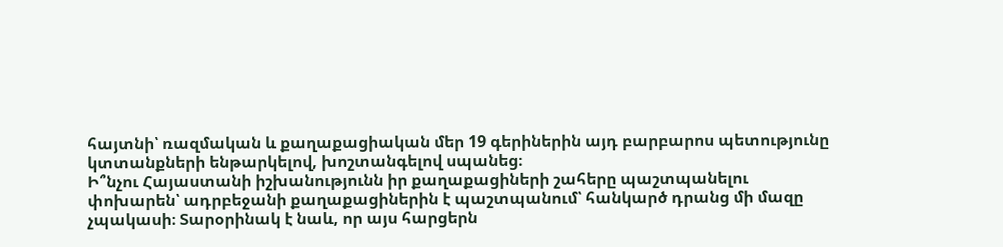հայտնի՝ ռազմական և քաղաքացիական մեր 19 գերիներին այդ բարբարոս պետությունը կտտանքների ենթարկելով, խոշտանգելով սպանեց։
Ի՞նչու Հայաստանի իշխանությունն իր քաղաքացիների շահերը պաշտպանելու փոխարեն՝ ադրբեջանի քաղաքացիներին է պաշտպանում՝ հանկարծ դրանց մի մազը չպակասի։ Տարօրինակ է նաև, որ այս հարցերն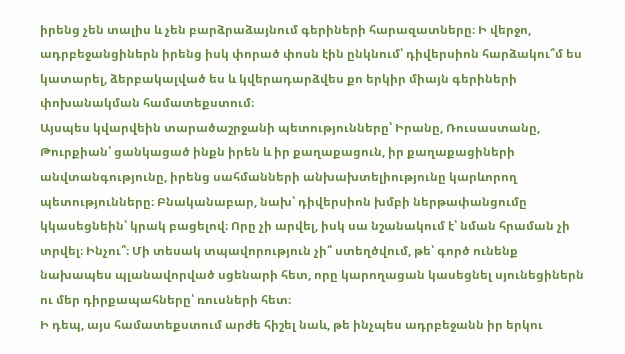իրենց չեն տալիս և չեն բարձրաձայնում գերիների հարազատները։ Ի վերջո, ադրբեջանցիներն իրենց իսկ փորած փոսն էին ընկնում՝ դիվերսիոն հարձակու՞մ ես կատարել, ձերբակալված ես և կվերադարձվես քո երկիր միայն գերիների փոխանակման համատեքստում։
Այսպես կվարվեին տարածաշրջանի պետությունները՝ Իրանը, Ռուսաստանը, Թուրքիան՝ ցանկացած ինքն իրեն և իր քաղաքացուն, իր քաղաքացիների անվտանգությունը, իրենց սահմանների անխախտելիությունը կարևորող պետությունները։ Բնականաբար, նախ՝ դիվերսիոն խմբի ներթափանցումը կկասեցնեին՝ կրակ բացելով։ Որը չի արվել, իսկ սա նշանակում է՝ նման հրաման չի տրվել։ Ինչու՞։ Մի տեսակ տպավորություն չի՞ ստեղծվում, թե՝ գործ ունենք նախապես պլանավորված սցենարի հետ, որը կարողացան կասեցնել սյունեցիներն ու մեր դիրքապահները՝ ռուսների հետ։
Ի դեպ, այս համատեքստում արժե հիշել նաև, թե ինչպես ադրբեջանն իր երկու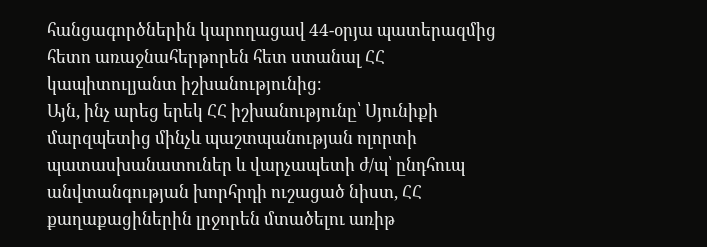հանցագործներին կարողացավ 44-օրյա պատերազմից հետո առաջնահերթորեն հետ ստանալ ՀՀ կապիտուլյանտ իշխանությունից։
Այն, ինչ արեց երեկ ՀՀ իշխանությունը՝ Սյունիքի մարզպետից մինչև պաշտպանության ոլորտի պատասխանատուներ և վարչապետի ժ/պ՝ ընդհուպ անվտանգության խորհրդի ուշացած նիստ, ՀՀ քաղաքացիներին լրջորեն մտածելու առիթ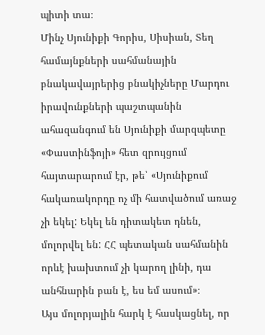պիտի տա։
Մինչ Սյունիքի Գորիս, Սիսիան, Տեղ համայնքների սահմանային բնակավայրերից բնակիչները Մարդու իրավունքների պաշտպանին ահազանգում են Սյունիքի մարզպետը «Փաստինֆոյի» հետ զրույցում հայտարարում էր, թե՝ «Սյունիքում հակառակորդը ոչ մի հատվածում առաջ չի եկել: Եկել են դիտակետ դնեն, մոլորվել են: ՀՀ պետական սահմանին որևէ խախտում չի կարող լինի, դա անհնարին բան է, ես եմ ասում»։
Այս մոլորյալին հարկ է հասկացնել, որ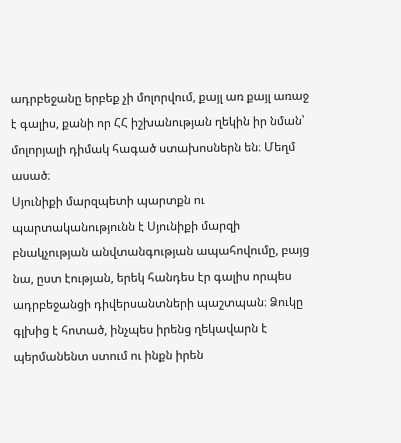ադրբեջանը երբեք չի մոլորվում, քայլ առ քայլ առաջ է գալիս, քանի որ ՀՀ իշխանության ղեկին իր նման՝ մոլորյալի դիմակ հագած ստախոսներն են։ Մեղմ ասած։
Սյունիքի մարզպետի պարտքն ու պարտականությունն է Սյունիքի մարզի բնակչության անվտանգության ապահովումը, բայց նա, ըստ էության, երեկ հանդես էր գալիս որպես ադրբեջանցի դիվերսանտների պաշտպան։ Ձուկը գլխից է հոտած, ինչպես իրենց ղեկավարն է պերմանենտ ստում ու ինքն իրեն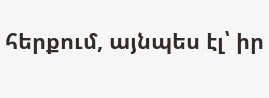հերքում, այնպես էլ՝ իր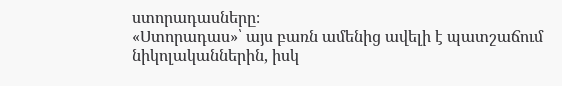ստորադասները։
«Ստորադաս»՝ այս բառն ամենից ավելի է պատշաճում նիկոլականներին, իսկ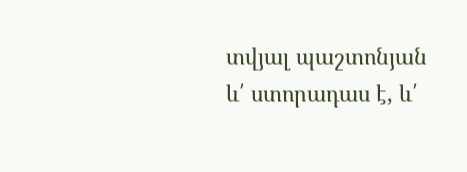տվյալ պաշտոնյան և՛ ստորադաս է, և՛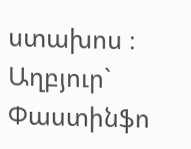ստախոս ։
Աղբյուր` Փաստինֆո